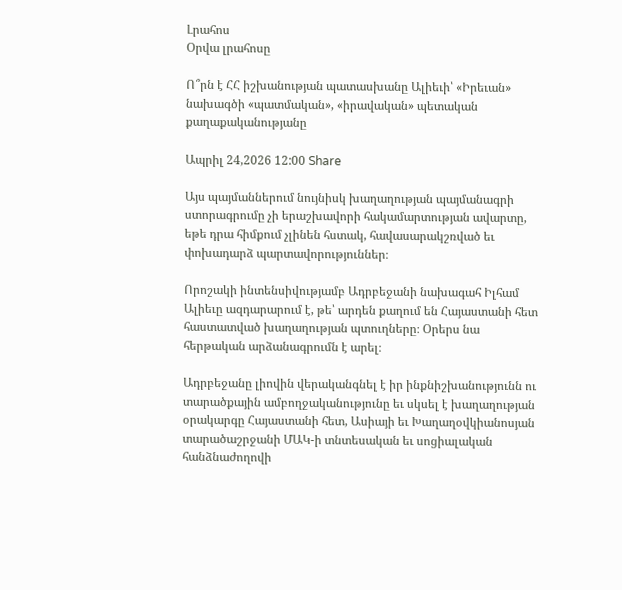Լրահոս
Օրվա լրահոսը

Ո՞րն է ՀՀ իշխանության պատասխանը Ալիեւի՝ «Իրեւան» նախագծի «պատմական», «իրավական» պետական քաղաքականությանը

Ապրիլ 24,2026 12:00 Share

Այս պայմաններում նույնիսկ խաղաղության պայմանագրի ստորագրումը չի երաշխավորի հակամարտության ավարտը, եթե դրա հիմքում չլինեն հստակ, հավասարակշռված եւ փոխադարձ պարտավորություններ։

Որոշակի ինտենսիվությամբ Ադրբեջանի նախագահ Իլհամ Ալիեւը ազդարարում է, թե՝ արդեն քաղում են Հայաստանի հետ հաստատված խաղաղության պտուղները։ Օրերս նա հերթական արձանագրումն է արել։

Ադրբեջանը լիովին վերականգնել է իր ինքնիշխանությունն ու տարածքային ամբողջականությունը եւ սկսել է խաղաղության օրակարգը Հայաստանի հետ, Ասիայի եւ Խաղաղօվկիանոսյան տարածաշրջանի ՄԱԿ-ի տնտեսական եւ սոցիալական հանձնաժողովի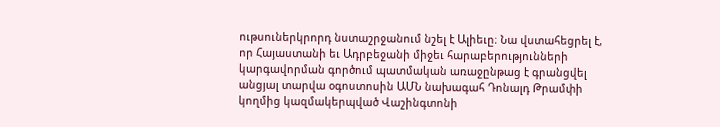ութսուներկրորդ նստաշրջանում նշել է Ալիեւը։ Նա վստահեցրել է, որ Հայաստանի եւ Ադրբեջանի միջեւ հարաբերությունների կարգավորման գործում պատմական առաջընթաց է գրանցվել անցյալ տարվա օգոստոսին ԱՄՆ նախագահ Դոնալդ Թրամփի կողմից կազմակերպված Վաշինգտոնի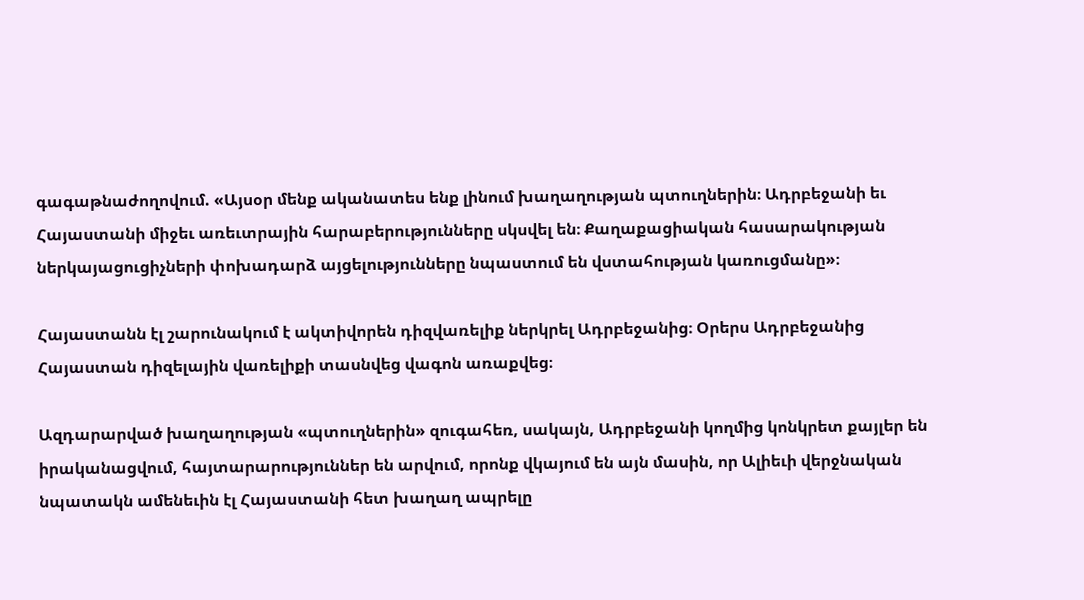գագաթնաժողովում. «Այսօր մենք ականատես ենք լինում խաղաղության պտուղներին։ Ադրբեջանի եւ Հայաստանի միջեւ առեւտրային հարաբերությունները սկսվել են։ Քաղաքացիական հասարակության ներկայացուցիչների փոխադարձ այցելությունները նպաստում են վստահության կառուցմանը»։

Հայաստանն էլ շարունակում է ակտիվորեն դիզվառելիք ներկրել Ադրբեջանից։ Օրերս Ադրբեջանից Հայաստան դիզելային վառելիքի տասնվեց վագոն առաքվեց։

Ազդարարված խաղաղության «պտուղներին» զուգահեռ, սակայն, Ադրբեջանի կողմից կոնկրետ քայլեր են իրականացվում, հայտարարություններ են արվում, որոնք վկայում են այն մասին, որ Ալիեւի վերջնական նպատակն ամենեւին էլ Հայաստանի հետ խաղաղ ապրելը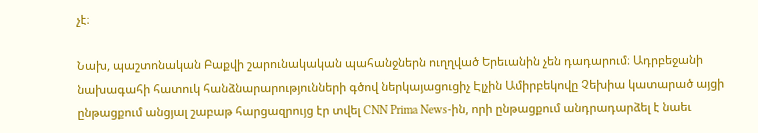չէ։

Նախ, պաշտոնական Բաքվի շարունակական պահանջներն ուղղված Երեւանին չեն դադարում։ Ադրբեջանի նախագահի հատուկ հանձնարարությունների գծով ներկայացուցիչ Էլչին Ամիրբեկովը Չեխիա կատարած այցի ընթացքում անցյալ շաբաթ հարցազրույց էր տվել CNN Prima News-ին, որի ընթացքում անդրադարձել է նաեւ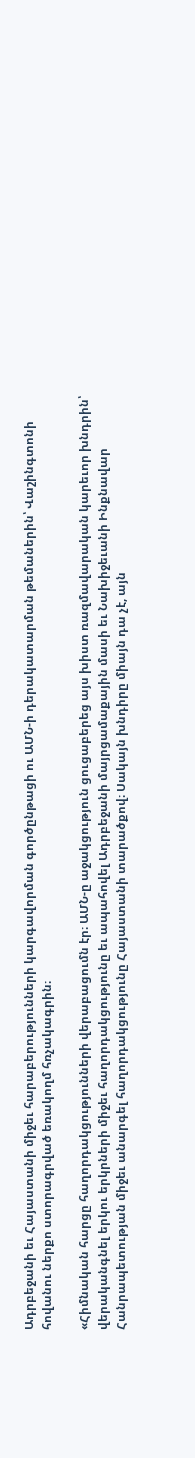Ադրբեջանի եւ Հայաստանի միջեւ հարաբերությունների կարգավորման գործընթացի ու ԱՄՆ-ի դերակատարման թեմաներին՝ Վաշինգտոնի հովանու ներքո ստորագրված եռակողմ հռչակագրին։

«Հիմնական հարցը հաղորդակցությունների վերաբացումն էր։ ԱՄՆ-ը աջակցություն ցուցաբերեց այս խիստ ռազմավարական կարեւոր խնդրին՝ վերականգնել երկու երկրների միջեւ հաղորդակցությունը եւ ապահովել Ադրբեջանի մայրցամաքային մասի եւ Նախիջեւանի Ինքնավար Հանրապետության միջեւ անարգել հաղորդակցությունը Հայաստանի տարածքով։ Սակայն խնդիրը միայն դա չէ, այն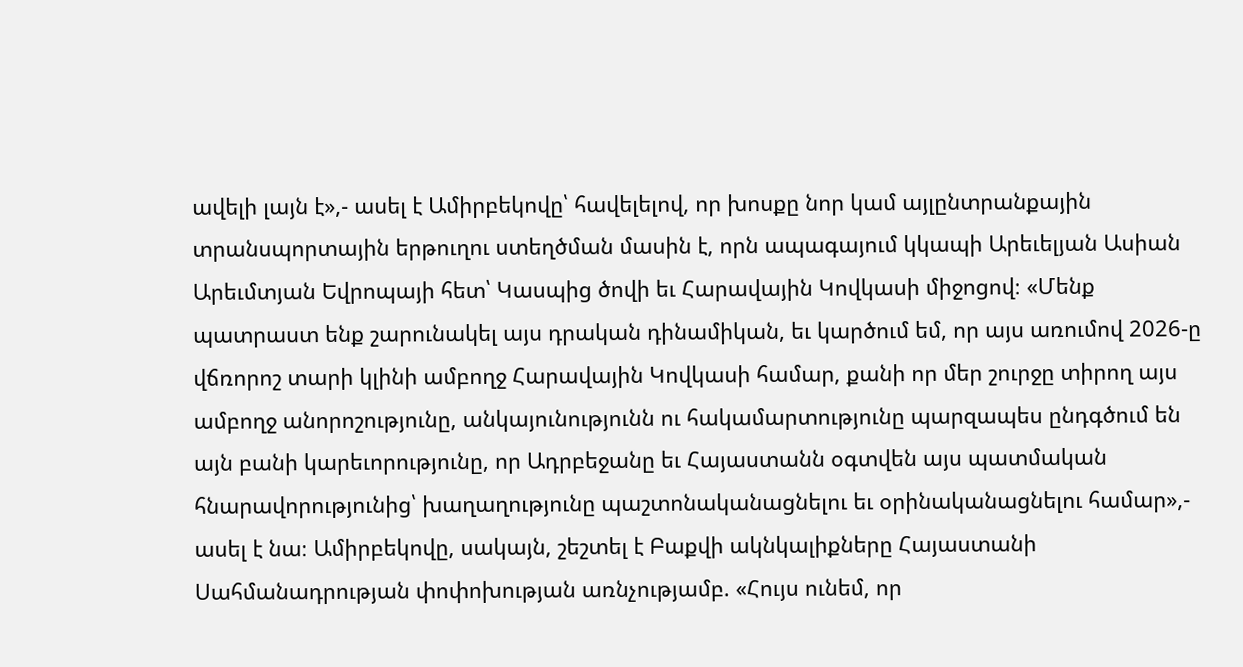ավելի լայն է»,- ասել է Ամիրբեկովը՝ հավելելով, որ խոսքը նոր կամ այլընտրանքային տրանսպորտային երթուղու ստեղծման մասին է, որն ապագայում կկապի Արեւելյան Ասիան Արեւմտյան Եվրոպայի հետ՝ Կասպից ծովի եւ Հարավային Կովկասի միջոցով։ «Մենք պատրաստ ենք շարունակել այս դրական դինամիկան, եւ կարծում եմ, որ այս առումով 2026-ը վճռորոշ տարի կլինի ամբողջ Հարավային Կովկասի համար, քանի որ մեր շուրջը տիրող այս ամբողջ անորոշությունը, անկայունությունն ու հակամարտությունը պարզապես ընդգծում են այն բանի կարեւորությունը, որ Ադրբեջանը եւ Հայաստանն օգտվեն այս պատմական հնարավորությունից՝ խաղաղությունը պաշտոնականացնելու եւ օրինականացնելու համար»,- ասել է նա։ Ամիրբեկովը, սակայն, շեշտել է Բաքվի ակնկալիքները Հայաստանի Սահմանադրության փոփոխության առնչությամբ. «Հույս ունեմ, որ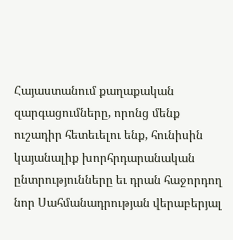Հայաստանում քաղաքական զարգացումները, որոնց մենք ուշադիր հետեւելու ենք, հունիսին կայանալիք խորհրդարանական ընտրությունները եւ դրան հաջորդող նոր Սահմանադրության վերաբերյալ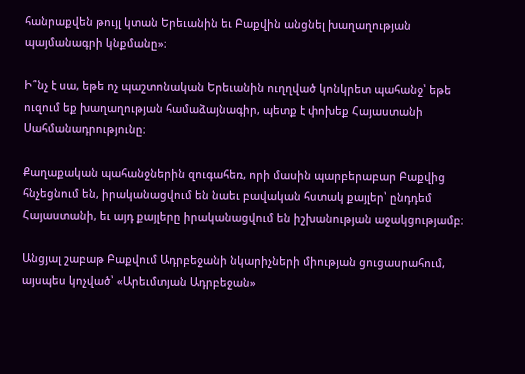հանրաքվեն թույլ կտան Երեւանին եւ Բաքվին անցնել խաղաղության պայմանագրի կնքմանը»։

Ի՞նչ է սա, եթե ոչ պաշտոնական Երեւանին ուղղված կոնկրետ պահանջ՝ եթե ուզում եք խաղաղության համաձայնագիր, պետք է փոխեք Հայաստանի Սահմանադրությունը։

Քաղաքական պահանջներին զուգահեռ, որի մասին պարբերաբար Բաքվից հնչեցնում են, իրականացվում են նաեւ բավական հստակ քայլեր՝ ընդդեմ Հայաստանի, եւ այդ քայլերը իրականացվում են իշխանության աջակցությամբ։

Անցյալ շաբաթ Բաքվում Ադրբեջանի նկարիչների միության ցուցասրահում, այսպես կոչված՝ «Արեւմտյան Ադրբեջան»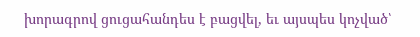խորագրով ցուցահանդես է բացվել, եւ այսպես կոչված՝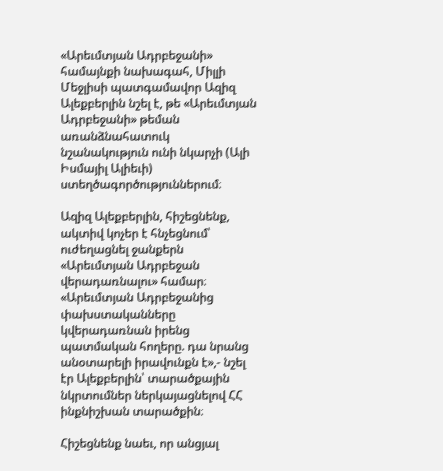«Արեւմտյան Ադրբեջանի» համայնքի նախագահ, Միլլի Մեջլիսի պատգամավոր Ազիզ Ալեքբերլին նշել է, թե «Արեւմտյան Ադրբեջանի» թեման առանձնահատուկ նշանակություն ունի նկարչի (Ալի Իսմայիլ Ալիեւի) ստեղծագործություններում։

Ազիզ Ալեքբերլին, հիշեցնենք, ակտիվ կոչեր է հնչեցնում՝ ուժեղացնել ջանքերն «Արեւմտյան Ադրբեջան վերադառնալու» համար։ «Արեւմտյան Ադրբեջանից փախստականները կվերադառնան իրենց պատմական հողերը. դա նրանց անօտարելի իրավունքն է»,- նշել էր Ալեքբերլին՝ տարածքային նկրտումներ ներկայացնելով ՀՀ ինքնիշխան տարածքին։

Հիշեցնենք նաեւ, որ անցյալ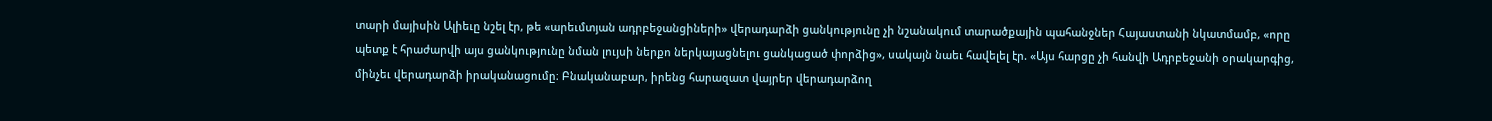տարի մայիսին Ալիեւը նշել էր, թե «արեւմտյան ադրբեջանցիների» վերադարձի ցանկությունը չի նշանակում տարածքային պահանջներ Հայաստանի նկատմամբ, «որը պետք է հրաժարվի այս ցանկությունը նման լույսի ներքո ներկայացնելու ցանկացած փորձից», սակայն նաեւ հավելել էր. «Այս հարցը չի հանվի Ադրբեջանի օրակարգից, մինչեւ վերադարձի իրականացումը։ Բնականաբար, իրենց հարազատ վայրեր վերադարձող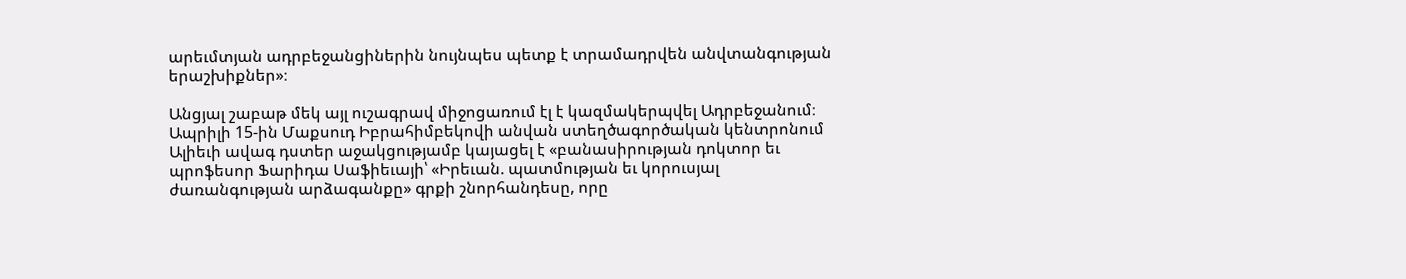արեւմտյան ադրբեջանցիներին նույնպես պետք է տրամադրվեն անվտանգության երաշխիքներ»։

Անցյալ շաբաթ մեկ այլ ուշագրավ միջոցառում էլ է կազմակերպվել Ադրբեջանում։ Ապրիլի 15-ին Մաքսուդ Իբրահիմբեկովի անվան ստեղծագործական կենտրոնում Ալիեւի ավագ դստեր աջակցությամբ կայացել է «բանասիրության դոկտոր եւ պրոֆեսոր Ֆարիդա Սաֆիեւայի՝ «Իրեւան. պատմության եւ կորուսյալ ժառանգության արձագանքը» գրքի շնորհանդեսը, որը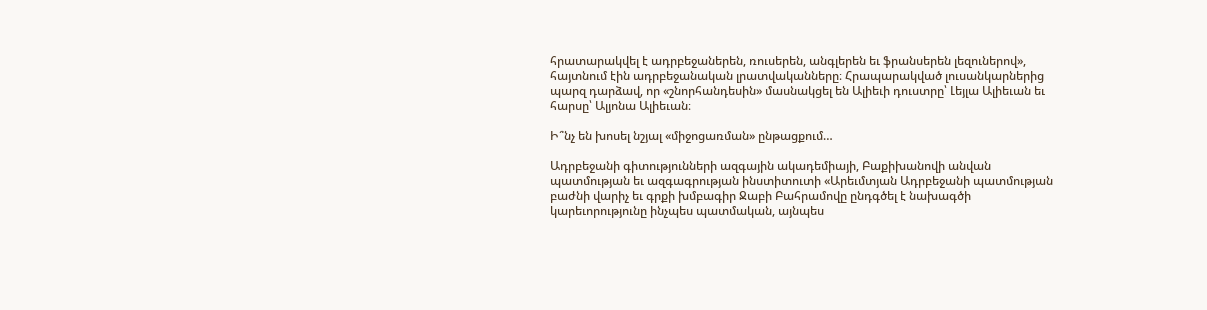հրատարակվել է ադրբեջաներեն, ռուսերեն, անգլերեն եւ ֆրանսերեն լեզուներով», հայտնում էին ադրբեջանական լրատվականները։ Հրապարակված լուսանկարներից պարզ դարձավ, որ «շնորհանդեսին» մասնակցել են Ալիեւի դուստրը՝ Լեյլա Ալիեւան եւ հարսը՝ Ալյոնա Ալիեւան։

Ի՞նչ են խոսել նշյալ «միջոցառման» ընթացքում…

Ադրբեջանի գիտությունների ազգային ակադեմիայի, Բաքիխանովի անվան պատմության եւ ազգագրության ինստիտուտի «Արեւմտյան Ադրբեջանի պատմության բաժնի վարիչ եւ գրքի խմբագիր Ջաբի Բահրամովը ընդգծել է նախագծի կարեւորությունը ինչպես պատմական, այնպես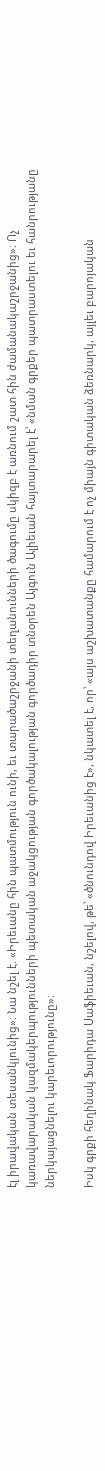էլ իրավական տեսանկյունից»։ Նա նշել է. «Իրեւանը հին պատմություն ունի, եւ տարածաշրջանի տեղանունների ծագումը սկիզբ է առնում շատ հին ժամանակաշրջանից»։ Ոչ կառավարական կազմակերպությունների պետական աջակցության գործակալության գործադիր տնօրեն Այգուն Ալիեւան հայտարարել է՝ «նման գրքեր պատրաստելու եւ հանրությանը ներկայացնելու կարեւորությունը»։

Իսկ գրքի հեղինակ Ֆարիդա Սաֆիեւան, նշելով, թե՝ «ծնունդով Իրեւանից է», նկատել է, որ՝ «այս աշխատանքը համարում է ոչ միայն գիտական ձեռնարկ, այլեւ բարոյական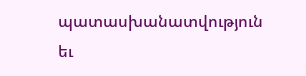պատասխանատվություն եւ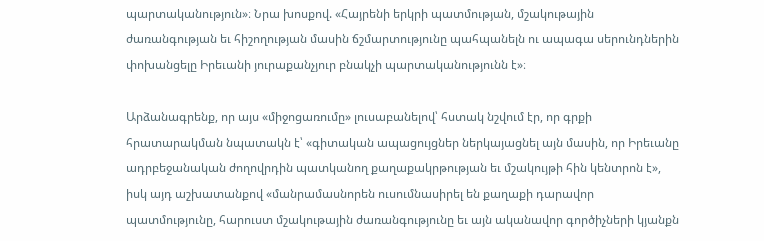պարտականություն»։ Նրա խոսքով. «Հայրենի երկրի պատմության, մշակութային ժառանգության եւ հիշողության մասին ճշմարտությունը պահպանելն ու ապագա սերունդներին փոխանցելը Իրեւանի յուրաքանչյուր բնակչի պարտականությունն է»։

Արձանագրենք, որ այս «միջոցառումը» լուսաբանելով՝ հստակ նշվում էր, որ գրքի հրատարակման նպատակն է՝ «գիտական ապացույցներ ներկայացնել այն մասին, որ Իրեւանը ադրբեջանական ժողովրդին պատկանող քաղաքակրթության եւ մշակույթի հին կենտրոն է», իսկ այդ աշխատանքով «մանրամասնորեն ուսումնասիրել են քաղաքի դարավոր պատմությունը, հարուստ մշակութային ժառանգությունը եւ այն ականավոր գործիչների կյանքն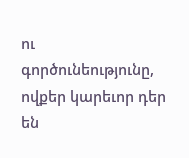ու գործունեությունը, ովքեր կարեւոր դեր են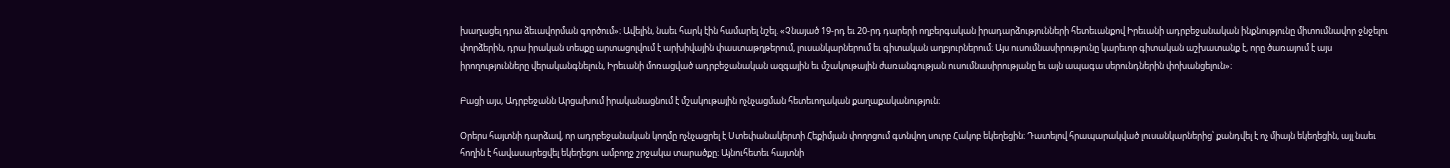խաղացել դրա ձեւավորման գործում»։ Ավելին, նաեւ հարկ էին համարել նշել. «Չնայած 19-րդ եւ 20-րդ դարերի ողբերգական իրադարձությունների հետեւանքով Իրեւանի ադրբեջանական ինքնությունը միտումնավոր ջնջելու փորձերին, դրա իրական տեսքը արտացոլվում է արխիվային փաստաթղթերում, լուսանկարներում եւ գիտական աղբյուրներում։ Այս ուսումնասիրությունը կարեւոր գիտական աշխատանք է, որը ծառայում է այս իրողությունները վերականգնելուն, Իրեւանի մոռացված ադրբեջանական ազգային եւ մշակութային ժառանգության ուսումնասիրությանը եւ այն ապագա սերունդներին փոխանցելուն»։

Բացի այս, Ադրբեջանն Արցախում իրականացնում է մշակութային ոչնչացման հետեւողական քաղաքականություն։

Օրերս հայտնի դարձավ, որ ադրբեջանական կողմը ոչնչացրել է Ստեփանակերտի Հեքիմյան փողոցում գտնվող սուրբ Հակոբ եկեղեցին։ Դատելով հրապարակված լուսանկարներից՝ քանդվել է ոչ միայն եկեղեցին, այլ նաեւ հողին է հավասարեցվել եկեղեցու ամբողջ շրջակա տարածքը։ Այնուհետեւ հայտնի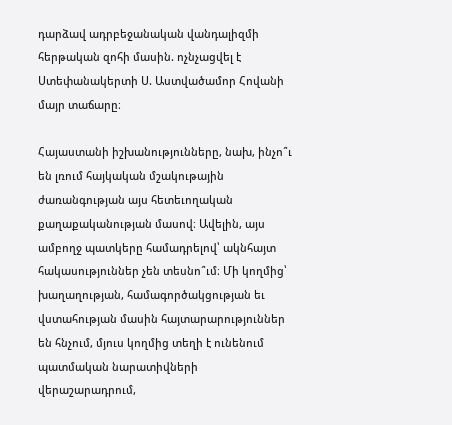դարձավ ադրբեջանական վանդալիզմի հերթական զոհի մասին. ոչնչացվել է Ստեփանակերտի Ս. Աստվածամոր Հովանի մայր տաճարը։

Հայաստանի իշխանությունները, նախ, ինչո՞ւ են լռում հայկական մշակութային ժառանգության այս հետեւողական քաղաքականության մասով։ Ավելին, այս ամբողջ պատկերը համադրելով՝ ակնհայտ հակասություններ չեն տեսնո՞ւմ։ Մի կողմից՝ խաղաղության, համագործակցության եւ վստահության մասին հայտարարություններ են հնչում, մյուս կողմից տեղի է ունենում պատմական նարատիվների վերաշարադրում,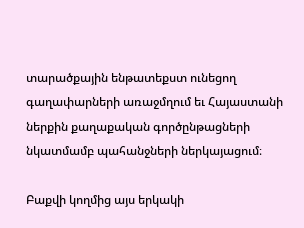տարածքային ենթատեքստ ունեցող գաղափարների առաջմղում եւ Հայաստանի ներքին քաղաքական գործընթացների նկատմամբ պահանջների ներկայացում։

Բաքվի կողմից այս երկակի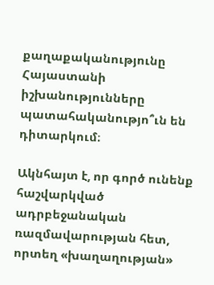քաղաքականությունը Հայաստանի իշխանությունները պատահականությո՞ւն են դիտարկում։

Ակնհայտ է, որ գործ ունենք հաշվարկված ադրբեջանական ռազմավարության հետ, որտեղ «խաղաղության»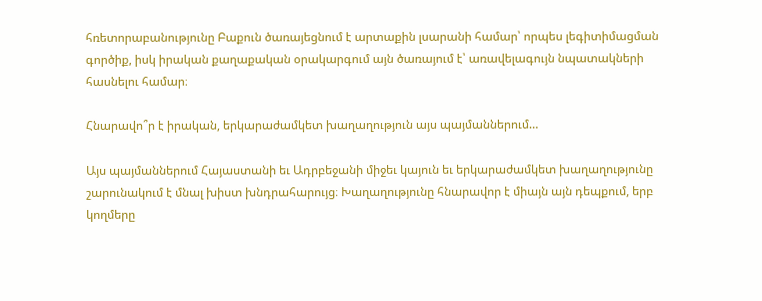հռետորաբանությունը Բաքուն ծառայեցնում է արտաքին լսարանի համար՝ որպես լեգիտիմացման գործիք, իսկ իրական քաղաքական օրակարգում այն ծառայում է՝ առավելագույն նպատակների հասնելու համար։

Հնարավո՞ր է իրական, երկարաժամկետ խաղաղություն այս պայմաններում…

Այս պայմաններում Հայաստանի եւ Ադրբեջանի միջեւ կայուն եւ երկարաժամկետ խաղաղությունը շարունակում է մնալ խիստ խնդրահարույց։ Խաղաղությունը հնարավոր է միայն այն դեպքում, երբ կողմերը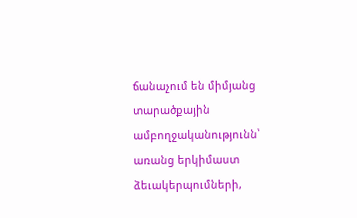ճանաչում են միմյանց տարածքային ամբողջականությունն՝ առանց երկիմաստ ձեւակերպումների,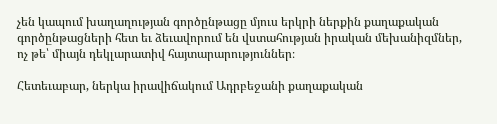չեն կապում խաղաղության գործընթացը մյուս երկրի ներքին քաղաքական գործընթացների հետ եւ ձեւավորում են վստահության իրական մեխանիզմներ, ոչ թե՝ միայն դեկլարատիվ հայտարարություններ։

Հետեւաբար, ներկա իրավիճակում Ադրբեջանի քաղաքական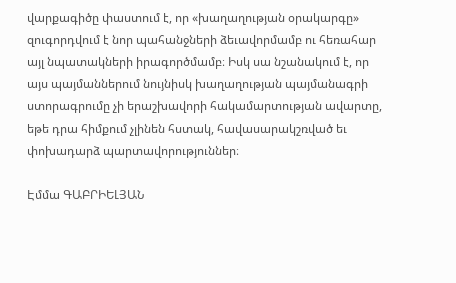վարքագիծը փաստում է, որ «խաղաղության օրակարգը» զուգորդվում է նոր պահանջների ձեւավորմամբ ու հեռահար այլ նպատակների իրագործմամբ։ Իսկ սա նշանակում է, որ այս պայմաններում նույնիսկ խաղաղության պայմանագրի ստորագրումը չի երաշխավորի հակամարտության ավարտը, եթե դրա հիմքում չլինեն հստակ, հավասարակշռված եւ փոխադարձ պարտավորություններ։

Էմմա ԳԱԲՐԻԵԼՅԱՆ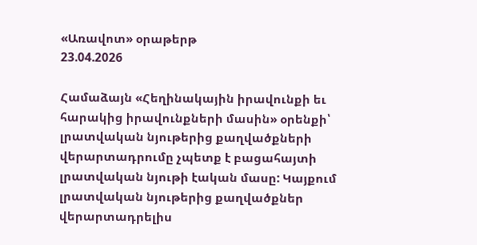«Առավոտ» օրաթերթ
23.04.2026

Համաձայն «Հեղինակային իրավունքի եւ հարակից իրավունքների մասին» օրենքի՝ լրատվական նյութերից քաղվածքների վերարտադրումը չպետք է բացահայտի լրատվական նյութի էական մասը: Կայքում լրատվական նյութերից քաղվածքներ վերարտադրելիս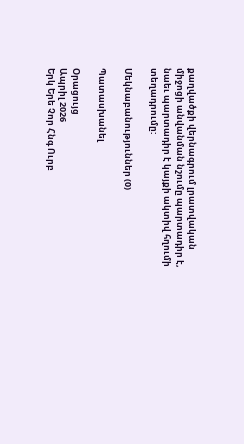քաղվածքի վերնագրում լրատվական միջոցի անվանման նշումը պարտադիր է, նաեւ պարտադիր է կայքի ակտիվ հղումի տեղադրումը:

Մեկնաբանություններ (0)

Պատասխանել

Օրացույց
Ապրիլ 2026
Երկ Երե Չոր Հնգ Ուրբ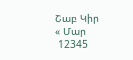Շաբ Կիր
« Մար
 12345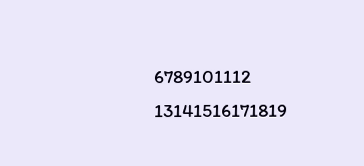6789101112
13141516171819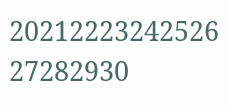20212223242526
27282930